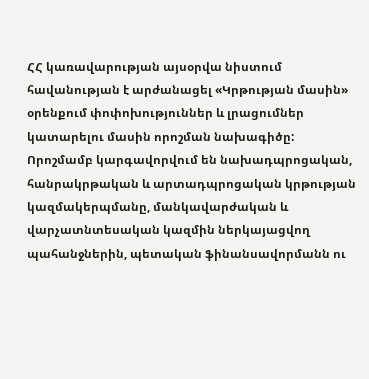ՀՀ կառավարության այսօրվա նիստում հավանության է արժանացել «Կրթության մասին» օրենքում փոփոխություններ և լրացումներ կատարելու մասին որոշման նախագիծը:
Որոշմամբ կարգավորվում են նախադպրոցական, հանրակրթական և արտադպրոցական կրթության կազմակերպմանը, մանկավարժական և վարչատնտեսական կազմին ներկայացվող պահանջներին, պետական ֆինանսավորմանն ու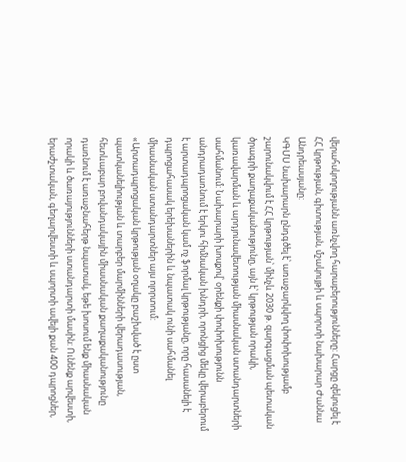վերահսկողությանն առնչվող հարաբերությունները: Հարցը զեկուցել է ՀՀ կրթության, գիտության, մշակույթի և սպորտի նախարար Ժաննա Անդրեասյանը:
ԿԳՄՍ նախարարն ընդգծել է՝ առաջարկվող փոփոխությամբ շարունակվում է ՀՀ կրթության՝ մինչև 2030 թ. զարգացման պետական ծրագրի քաղաքականությունը, այն է՝ կրթության որակի, կառավարման և արդյունավետության միասնական ստանդարտների սահմանում: Նախարարի խոսքով՝ օրենքի փոփոխությունն անդրադառնում է երկու հիմնական խնդրի, որոնցից մեկը վերաբերում է արտադպրոցական կամ ոչ ֆորմալ կրթությանը, որը հասանելի է դպրոցահասակ երեխաներին և նպատակ ունի սահմանել միասնական ստանդարտներ այս ոլորտում:
«Արտադպրոցական կրթության օղակը բաշխված է ըստ պատկանելիության և տարբեր մարմինների վերադասության, հետևաբար բովանդակային միասնական քաղաքականությունը դառնում է առաջնահերթ նպատակ, եթե խոսում ենք միասնական որակի և ծառայությունների ստանդարտի մասին: Ունենք արվեստի, երաժշտական, գեղարվեստի և սպորտի ավելի քան 400 դպրոցներ,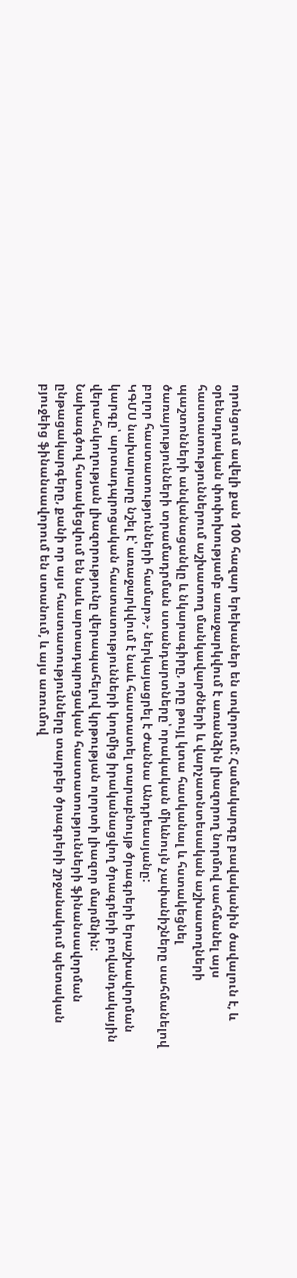որոնցում ավելի քան 100 հազար երեխաներ են սովորում: Համակարգը բավականին ծավալուն է, և օրենսդրական փոփոխությամբ առաջարկվում է առանձին լիազորող նորմով սահմանել այս հաստատություններում աշխատող մանկավարժների և վարչատնտեսական աշխատողների պաշտոնների անվանացանկը և նկարագիրը, որը թույլ կտա հասկանալ և հստակեցնել ծառայությունների տրամադրման ստանդարտները՝ որակական միևնույն չափանիշները սահմանելով բոլոր հաստատությունների համար»,- ներկայացրել է Ժաննա Անդրեասյանը:
ԿԳՄՍ նախարարը նշել է՝ առաջարկվում է նաև հաստատել տարաբնույթ ծրագրերի երաշխավորման կարգը՝ արտադպրոցական հաստատությունների կողմից իրականացվող ծրագրերի բովանդակային վերահսկողության լիազորությունը վերապահելով կրթության ոլորտի լիազոր մարմնին:
Նախագծով հստակեցվում են նաև արտադպրոցական հաստատությունների ֆինանսավորման ընթացակարգերը, քանի որ այս հաստատությունները տարբեր ծրագրերի շրջանակում պետական բյուջեից ֆինանսավորում են ստանում, և այս առումով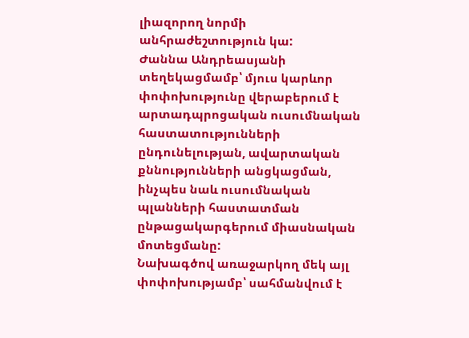լիազորող նորմի անհրաժեշտություն կա:
Ժաննա Անդրեասյանի տեղեկացմամբ՝ մյուս կարևոր փոփոխությունը վերաբերում է արտադպրոցական ուսումնական հաստատությունների ընդունելության, ավարտական քննությունների անցկացման, ինչպես նաև ուսումնական պլանների հաստատման ընթացակարգերում միասնական մոտեցմանը:
Նախագծով առաջարկող մեկ այլ փոփոխությամբ՝ սահմանվում է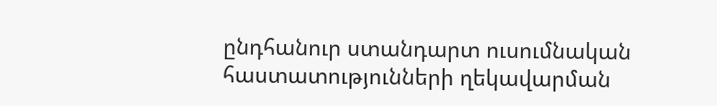ընդհանուր ստանդարտ ուսումնական հաստատությունների ղեկավարման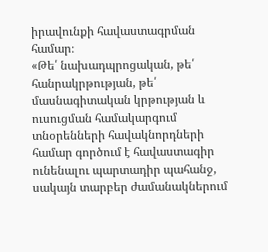իրավունքի հավաստագրման համար։
«Թե՛ նախադպրոցական, թե՛ հանրակրթության, թե՛ մասնագիտական կրթության և ուսուցման համակարգում տնօրենների հավակնորդների համար գործում է հավաստագիր ունենալու պարտադիր պահանջ, սակայն տարբեր ժամանակներում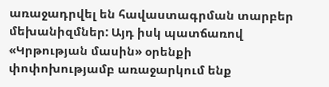առաջադրվել են հավաստագրման տարբեր մեխանիզմներ: Այդ իսկ պատճառով «Կրթության մասին» օրենքի փոփոխությամբ առաջարկում ենք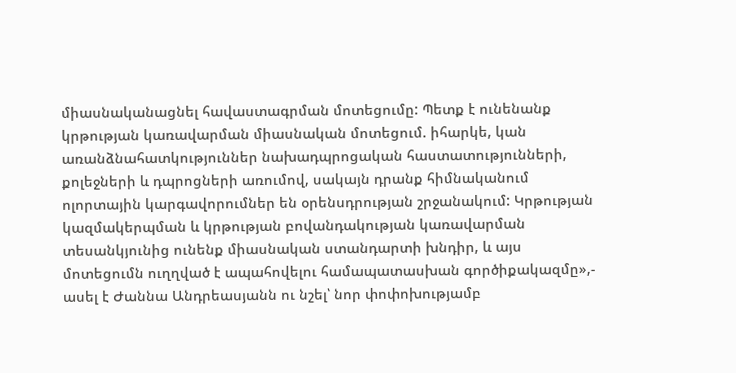միասնականացնել հավաստագրման մոտեցումը: Պետք է ունենանք կրթության կառավարման միասնական մոտեցում. իհարկե, կան առանձնահատկություններ նախադպրոցական հաստատությունների, քոլեջների և դպրոցների առումով, սակայն դրանք հիմնականում ոլորտային կարգավորումներ են օրենսդրության շրջանակում: Կրթության կազմակերպման և կրթության բովանդակության կառավարման տեսանկյունից ունենք միասնական ստանդարտի խնդիր, և այս մոտեցումն ուղղված է ապահովելու համապատասխան գործիքակազմը»,- ասել է Ժաննա Անդրեասյանն ու նշել՝ նոր փոփոխությամբ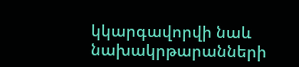կկարգավորվի նաև նախակրթարանների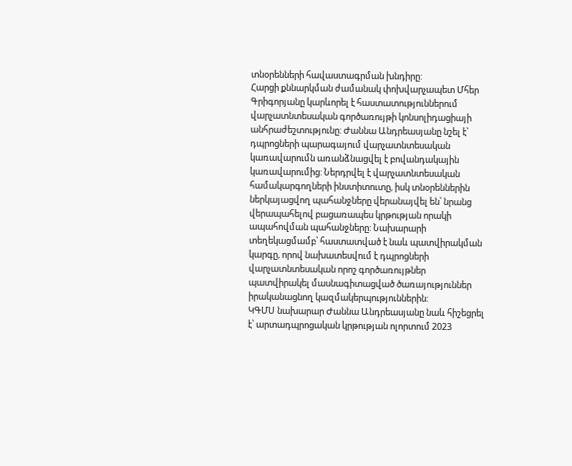տնօրենների հավաստագրման խնդիրը:
Հարցի քննարկման ժամանակ փոխվարչապետ Մհեր Գրիգորյանը կարևորել է հաստատություններում վարչատնտեսական գործառույթի կոնսոլիդացիայի անհրաժեշտությունը: Ժաննա Անդրեասյանը նշել է՝ դպրոցների պարագայում վարչատնտեսական կառավարումն առանձնացվել է բովանդակային կառավարումից: Ներդրվել է վարչատնտեսական համակարգողների ինստիտուտը, իսկ տնօրեններին ներկայացվող պահանջները վերանայվել են՝ նրանց վերապահելով բացառապես կրթության որակի ապահովման պահանջները: Նախարարի տեղեկացմամբ՝ հաստատված է նաև պատվիրակման կարգը, որով նախատեսվում է դպրոցների վարչատնտեսական որոշ գործառույթներ պատվիրակել մասնագիտացված ծառայություններ իրականացնող կազմակերպություններին:
ԿԳՄՍ նախարար Ժաննա Անդրեասյանը նաև հիշեցրել է՝ արտադպրոցական կրթության ոլորտում 2023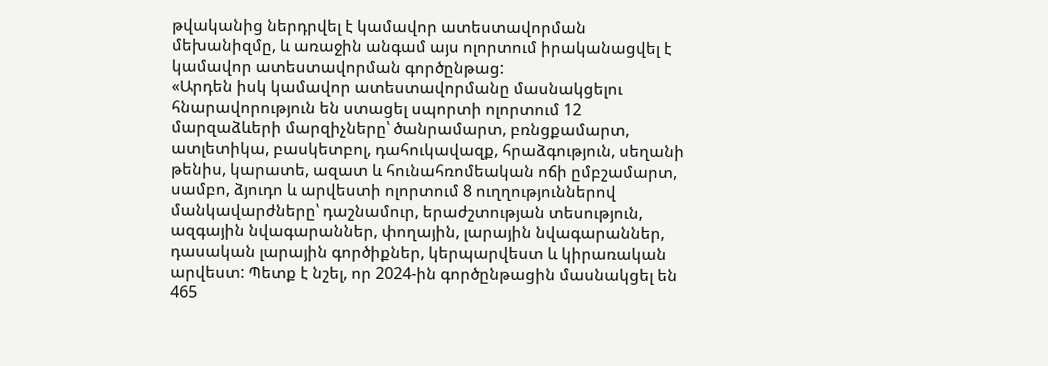թվականից ներդրվել է կամավոր ատեստավորման մեխանիզմը, և առաջին անգամ այս ոլորտում իրականացվել է կամավոր ատեստավորման գործընթաց:
«Արդեն իսկ կամավոր ատեստավորմանը մասնակցելու հնարավորություն են ստացել սպորտի ոլորտում 12 մարզաձևերի մարզիչները՝ ծանրամարտ, բռնցքամարտ, ատլետիկա, բասկետբոլ, դահուկավազք, հրաձգություն, սեղանի թենիս, կարատե, ազատ և հունահռոմեական ոճի ըմբշամարտ, սամբո, ձյուդո և արվեստի ոլորտում 8 ուղղություններով մանկավարժները՝ դաշնամուր, երաժշտության տեսություն, ազգային նվագարաններ, փողային, լարային նվագարաններ, դասական լարային գործիքներ, կերպարվեստ և կիրառական արվեստ: Պետք է նշել, որ 2024-ին գործընթացին մասնակցել են 465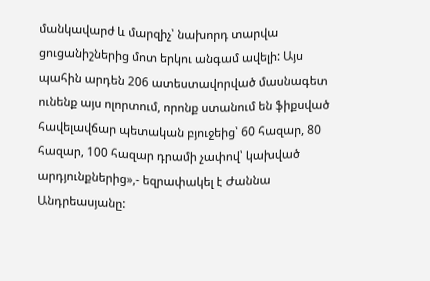մանկավարժ և մարզիչ՝ նախորդ տարվա ցուցանիշներից մոտ երկու անգամ ավելի: Այս պահին արդեն 206 ատեստավորված մասնագետ ունենք այս ոլորտում, որոնք ստանում են ֆիքսված հավելավճար պետական բյուջեից՝ 60 հազար, 80 հազար, 100 հազար դրամի չափով՝ կախված արդյունքներից»,- եզրափակել է Ժաննա Անդրեասյանը: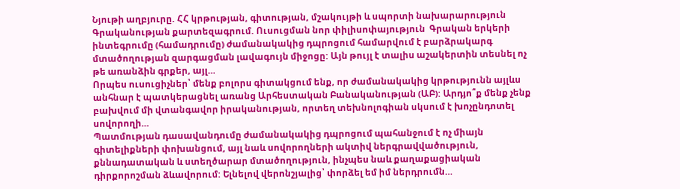Նյութի աղբյուրը. ՀՀ կրթության, գիտության, մշակույթի և սպորտի նախարարություն
Գրականության քարտեզագրում. Ուսուցման նոր փիլիսոփայություն  Գրական երկերի ինտեգրումը (համադրումը) ժամանակակից դպրոցում համարվում է բարձրակարգ մտածողության զարգացման լավագույն միջոցը: Այն թույլ է տալիս աշակերտին տեսնել ոչ թե առանձին գրքեր, այլ…
Որպես ուսուցիչներ՝ մենք բոլորս գիտակցում ենք, որ ժամանակակից կրթությունն այլևս անհնար է պատկերացնել առանց Արհեստական Բանականության (ԱԲ): Արդյո՞ք մենք չենք բախվում մի վտանգավոր իրականության, որտեղ տեխնոլոգիան սկսում է խոչընդոտել սովորողի…
Պատմության դասավանդումը ժամանակակից դպրոցում պահանջում է ոչ միայն գիտելիքների փոխանցում, այլ նաև սովորողների ակտիվ ներգրավվածություն, քննադատական և ստեղծարար մտածողություն, ինչպես նաև քաղաքացիական դիրքորոշման ձևավորում: Ելնելով վերոնշյալից՝ փորձել եմ իմ ներդրումն…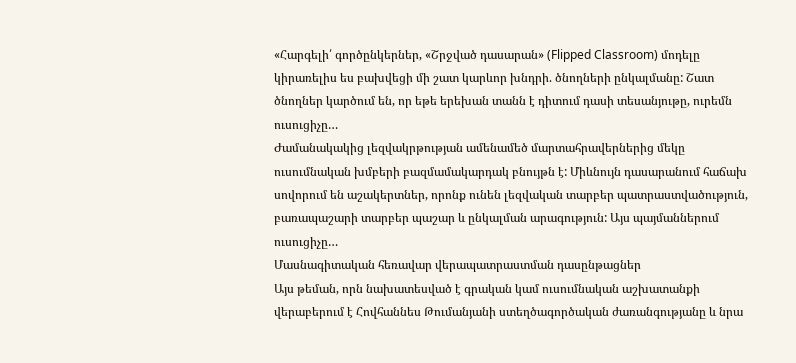«Հարգելի՛ գործընկերներ, «Շրջված դասարան» (Flipped Classroom) մոդելը կիրառելիս ես բախվեցի մի շատ կարևոր խնդրի. ծնողների ընկալմանը: Շատ ծնողներ կարծում են, որ եթե երեխան տանն է դիտում դասի տեսանյութը, ուրեմն ուսուցիչը…
Ժամանակակից լեզվակրթության ամենամեծ մարտահրավերներից մեկը ուսումնական խմբերի բազմամակարդակ բնույթն է: Միևնույն դասարանում հաճախ սովորում են աշակերտներ, որոնք ունեն լեզվական տարբեր պատրաստվածություն, բառապաշարի տարբեր պաշար և ընկալման արագություն: Այս պայմաններում ուսուցիչը…
Մասնագիտական հեռավար վերապատրաստման դասընթացներ
Այս թեման, որն նախատեսված է գրական կամ ուսումնական աշխատանքի վերաբերում է Հովհաննես Թումանյանի ստեղծագործական ժառանգությանը և նրա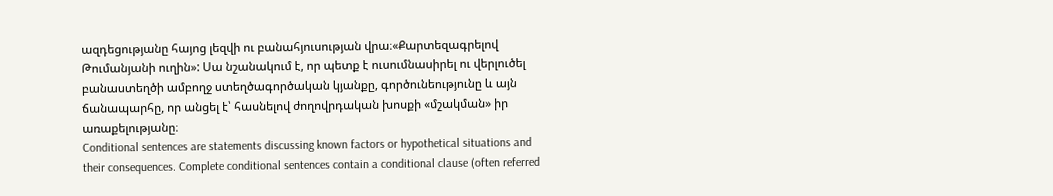ազդեցությանը հայոց լեզվի ու բանահյուսության վրա։«Քարտեզագրելով Թումանյանի ուղին»: Սա նշանակում է, որ պետք է ուսումնասիրել ու վերլուծել բանաստեղծի ամբողջ ստեղծագործական կյանքը, գործունեությունը և այն ճանապարհը, որ անցել է՝ հասնելով ժողովրդական խոսքի «մշակման» իր առաքելությանը։
Conditional sentences are statements discussing known factors or hypothetical situations and their consequences. Complete conditional sentences contain a conditional clause (often referred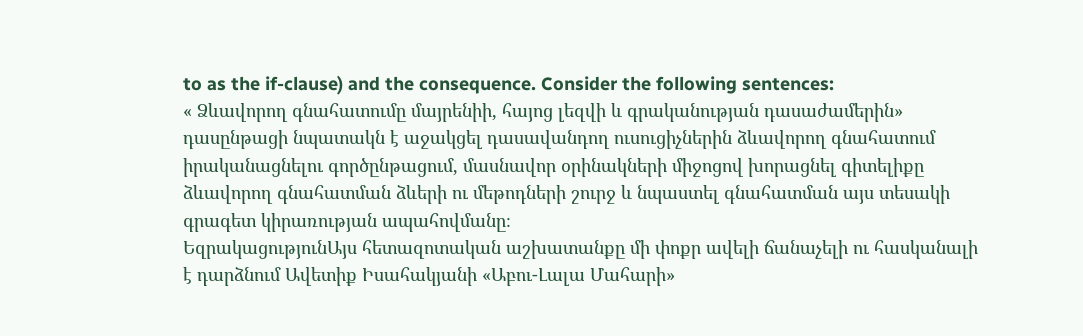to as the if-clause) and the consequence. Consider the following sentences:
« Ձևավորող գնահատումը մայրենիի, հայոց լեզվի և գրականության դասաժամերին» դասընթացի նպատակն է աջակցել դասավանդող ուսուցիչներին ձևավորող գնահատում իրականացնելու գործընթացում, մասնավոր օրինակների միջոցով խորացնել գիտելիքը ձևավորող գնահատման ձևերի ու մեթոդների շուրջ և նպաստել գնահատման այս տեսակի գրագետ կիրառության ապահովմանը։
ԵզրակացությունԱյս հետազոտական աշխատանքը մի փոքր ավելի ճանաչելի ու հասկանալի է դարձնում Ավետիք Իսահակյանի «Աբու-Լալա Մահարի»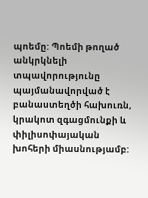պոեմը: Պոեմի թողած անկրկնելի տպավորությունը պայմանավորված է բանաստեղծի հախուռն, կրակոտ զգացմունքի և փիլիսոփայական խոհերի միասնությամբ: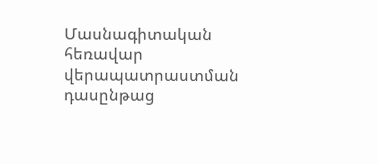Մասնագիտական հեռավար վերապատրաստման դասընթաց